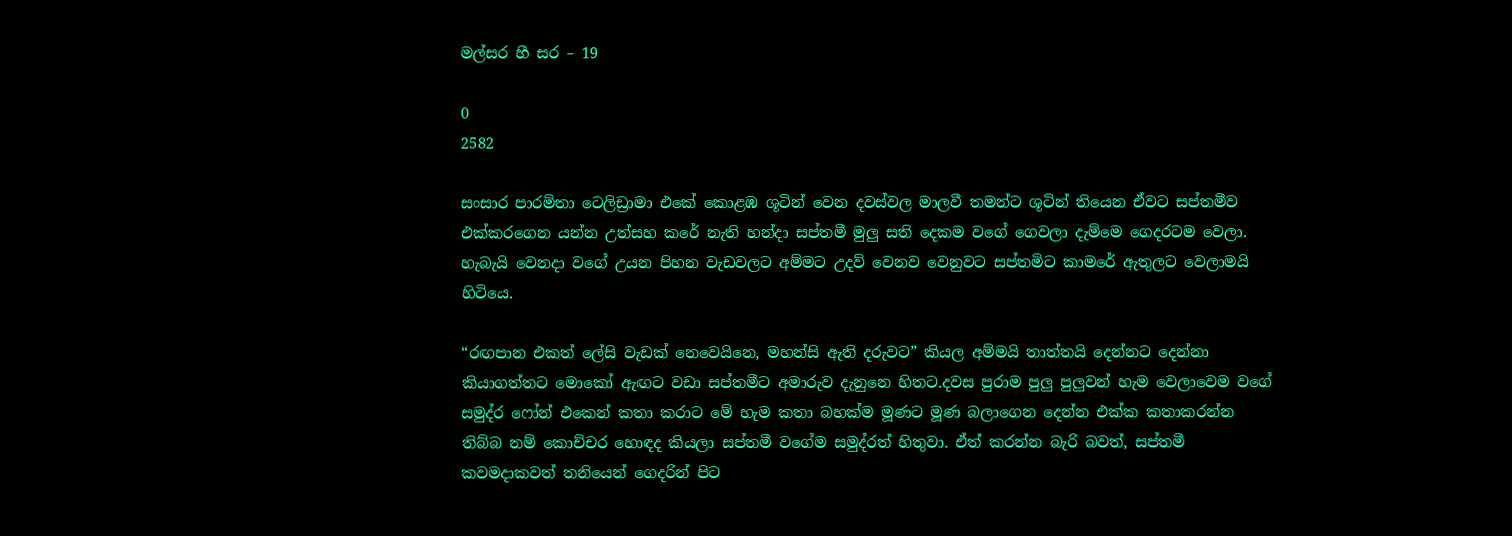මල්සර හී සර – 19

0
2582

සංසාර පාරමිතා ටෙලිඩ්‍රාමා එකේ කොළඹ ශූටින් වෙන දවස්වල මාලවී තමන්ට ශූටින් තියෙන ඒවට සප්තමීව එක්කරගෙන යන්න උත්සහ කරේ නැති හන්දා සප්තමී මුලු සති දෙකම වගේ ගෙවලා දැම්මෙ ගෙදරටම වෙලා. හැබැයි වෙනදා වගේ උයන පිහන වැඩවලට අම්මට උදව් වෙනව වෙනුවට සප්තමිට කාමරේ ඇතුලට වෙලාමයි හිටියෙ.

“රඟපාන එකත් ලේසි වැඩක් නෙවෙයිනෙ, මහන්සි ඇති දරුවට” කියල අම්මයි තාත්තයි දෙන්නට දෙන්නා කියාගත්තට මොකෝ ඇඟට වඩා සප්තමීට අමාරුව දැනුනෙ හිතට.දවස පුරාම පුලු පුලුවන් හැම වෙලාවෙම වගේ සමුද්ර ෆෝන් එකෙන් කතා කරාට මේ හැම කතා බහක්ම මූණට මූණ බලාගෙන දෙන්න එක්ක කතාකරන්න තිබ්බ නම් කොච්චර හොඳද කියලා සප්තමී වගේම සමුද්රත් හිතුවා. ඒත් කරන්න බැරි බවත්, සප්තමී කවමදාකවත් තනියෙන් ගෙදරින් පිට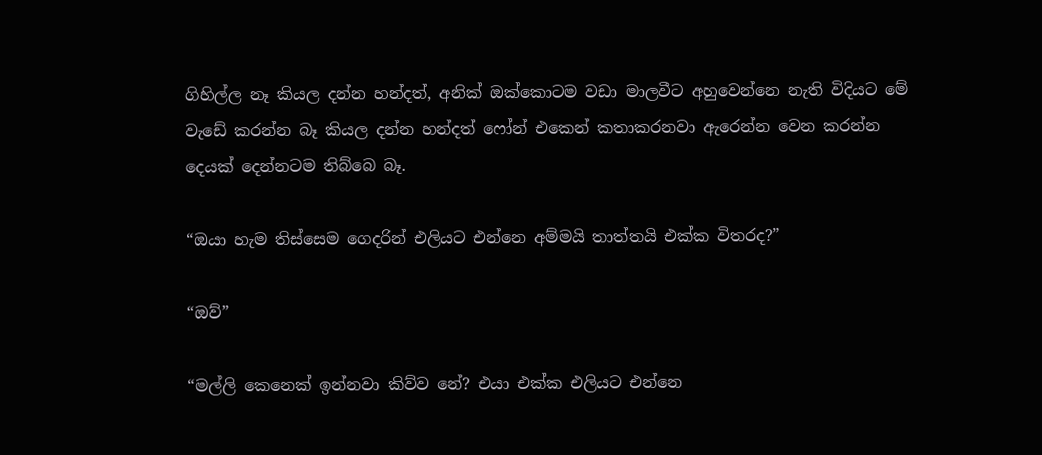ගිහිල්ල නෑ කියල දන්න හන්දත්, අනික් ඔක්කොටම වඩා මාලවීට අහුවෙන්නෙ නැති විදියට මේ වැඩේ කරන්න බෑ කියල දන්න හන්දත් ෆෝන් එකෙන් කතාකරනවා ඇරෙන්න වෙන කරන්න දෙයක් දෙන්නටම තිබ්බෙ බෑ.

“ඔයා හැම තිස්සෙම ගෙදරින් එලියට එන්නෙ අම්මයි තාත්තයි එක්ක විතරද?”

“ඔව්”

“මල්ලි කෙනෙක් ඉන්නවා කිව්ව නේ? එයා එක්ක එලියට එන්නෙ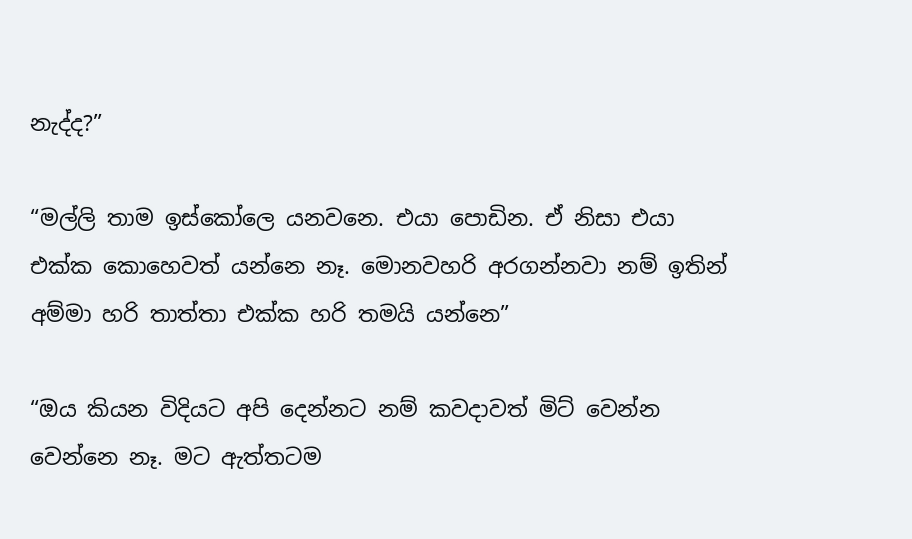නැද්ද?”

“මල්ලි තාම ඉස්කෝලෙ යනවනෙ. එයා පොඩින. ඒ නිසා එයා එක්ක කොහෙවත් යන්නෙ නෑ. මොනවහරි අරගන්නවා නම් ඉතින් අම්මා හරි තාත්තා එක්ක හරි තමයි යන්නෙ”

“ඔය කියන විදියට අපි දෙන්නට නම් කවදාවත් මිට් වෙන්න වෙන්නෙ නෑ. මට ඇත්තටම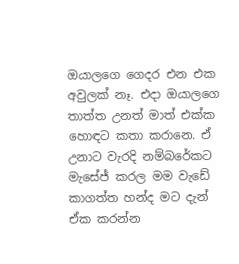ඔයාලගෙ ගෙදර එන එක අවුලක් නෑ. එදා ඔයාලගෙ තාත්ත උනත් මාත් එක්ක හොඳට කතා කරානෙ. ඒ උනාට වැරදි නම්බරේකට මැසේජ් කරල මම වැඩේ කාගත්ත හන්ද මට දැන් ඒක කරන්න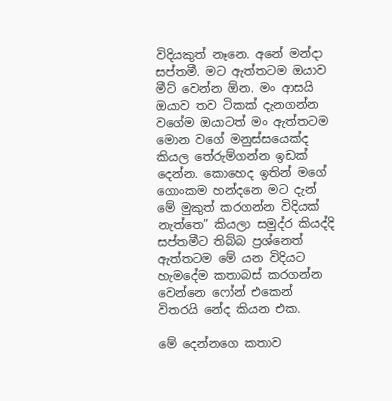විදියකුත් නෑනෙ. අනේ මන්දා සප්තමී. මට ඇත්තටම ඔයාව මීට් වෙන්න ඕන. මං ආසයි ඔයාව තව ටිකක් දැනගන්න වගේම ඔයාටත් මං ඇත්තටම මොන වගේ මනුස්සයෙක්ද කියල තේරුම්ගන්න ඉඩක් දෙන්න. කොහෙද ඉතින් මගේ ගොංකම හන්දනෙ මට දැන් මේ මුකුත් කරගන්න විදියක් නැත්තෙ” කියලා සමුද්ර කියද්දි සප්තමීට තිබ්බ ප්‍රශ්නෙත් ඇත්තටම මේ යන විදියට හැමදේම කතාබස් කරගන්න වෙන්නෙ ෆෝන් එකෙන් විතරයි නේද කියන එක.

මේ දෙන්නගෙ කතාව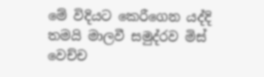මේ විදියට කෙරීගෙන යද්දි තමයි මාලවී සමුද්රව මිස් වෙච්ච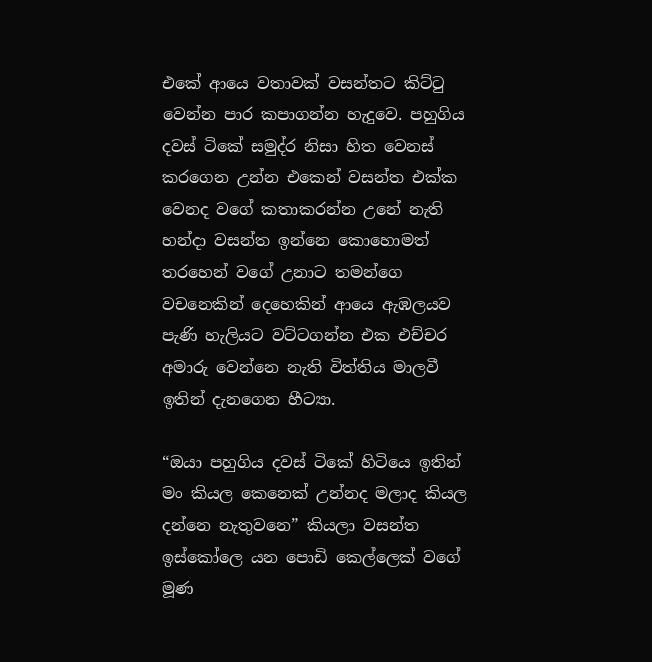එකේ ආයෙ වතාවක් වසන්තට කිට්ටු වෙන්න පාර කපාගන්න හැදුවෙ. පහුගිය දවස් ටිකේ සමුද්ර නිසා හිත වෙනස් කරගෙන උන්න එකෙන් වසන්ත එක්ක වෙනද වගේ කතාකරන්න උනේ නැති හන්දා වසන්ත ඉන්නෙ කොහොමත් තරහෙන් වගේ උනාට තමන්ගෙ වචනෙකින් දෙහෙකින් ආයෙ ඇඹලයව පැණි හැලියට වට්ටගන්න එක එච්චර අමාරු වෙන්නෙ නැති විත්තිය මාලවී ඉතින් දැනගෙන හීට්‍යා.

“ඔයා පහුගිය දවස් ටිකේ හිටියෙ ඉතින් මං කියල කෙනෙක් උන්නද මලාද කියල දන්නෙ නැතුවනෙ” කියලා වසන්ත ඉස්කෝලෙ යන පොඩි කෙල්ලෙක් වගේ මූණ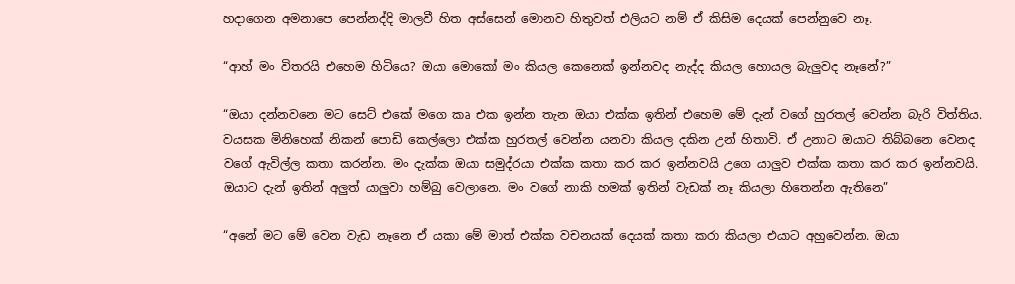හදාගෙන අමනාපෙ පෙන්නද්දි මාලවී හිත අස්සෙන් මොනව හිතුවත් එලියට නම් ඒ කිසිම දෙයක් පෙන්නුවෙ නෑ.

“ආහ් මං විතරයි එහෙම හිටියෙ? ඔයා මොකෝ මං කියල කෙනෙක් ඉන්නවද නැද්ද කියල හොයල බැලුවද නෑනේ?”

“ඔයා දන්නවනෙ මට සෙට් එකේ මගෙ කෘ එක ඉන්න තැන ඔයා එක්ක ඉතින් එහෙම මේ දැන් වගේ හුරතල් වෙන්න බැරි විත්තිය. වයසක මිනිහෙක් නිකන් පොඩි කෙල්ලො එක්ක හුරතල් වෙන්න යනවා කියල දකින උන් හිතාවි. ඒ උනාට ඔයාට තිබ්බනෙ වෙනද වගේ ඇවිල්ල කතා කරන්න. මං දැක්ක ඔයා සමුද්රයා එක්ක කතා කර කර ඉන්නවයි උගෙ යාලුව එක්ක කතා කර කර ඉන්නවයි. ඔයාට දැන් ඉතින් අලුත් යාලුවා හම්බු වෙලානෙ. මං වගේ නාකි හමක් ඉතින් වැඩක් නෑ කියලා හිතෙන්න ඇතිනෙ”

“අනේ මට මේ වෙන වැඩ නෑනෙ ඒ යකා මේ මාත් එක්ක වචනයක් දෙයක් කතා කරා කියලා එයාට අහුවෙන්න. ඔයා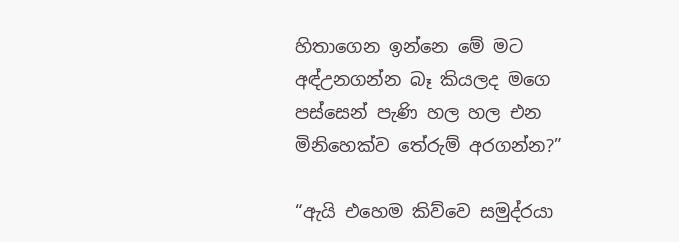හිතාගෙන ඉන්නෙ මේ මට අඳ්උනගන්න බෑ කියලද මගෙ පස්සෙන් පැණි හල හල එන මිනිහෙක්ව තේරුම් අරගන්න?”

“ඇයි එහෙම කිව්වෙ සමුද්රයා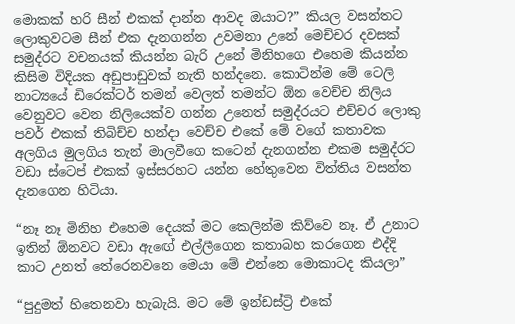මොකක් හරි සීන් එකක් දාන්න ආවද ඔයාට?” කියල වසන්තට ලොකුවටම සීන් එක දැනගන්න උවමනා උනේ මෙච්චර දවසක් සමුද්රට වචනයක් කියන්න බැරි උනේ මිනිහගෙ එහෙම කියන්න කිසිම විදියක අඩුපාඩුවක් නැති හන්දනෙ. කොටින්ම මේ ටෙලි නාට්‍යයේ ඩිරෙක්ටර් තමන් වෙලත් තමන්ට ඕන වෙච්ච නිලිය වෙනුවට වෙන නිලියෙක්ව ගන්න උනෙත් සමුද්රයට එච්චර ලොකු පවර් එකක් තිබිච්ච හන්දා වෙච්ච එකේ මේ වගේ කතාවක අලගිය මුලගිය තැන් මාලවීගෙ කටෙන් දැනගන්න එකම සමුද්රට වඩා ස්ටෙප් එකක් ඉස්සරහට යන්න හේතුවෙන විත්තිය වසන්ත දැනගෙන හිටියා.

“නෑ නෑ මිනිහ එහෙම දෙයක් මට කෙලින්ම කිව්වෙ නෑ. ඒ උනාට ඉතින් ඕනවට වඩා ඇඟේ එල්ලීගෙන කතාබහ කරගෙන එද්දි කාට උනත් තේරෙනවනෙ මෙයා මේ එන්නෙ මොකාටද කියලා”

“පුදුමත් හිතෙනවා හැබැයි. මට මේ ඉන්ඩස්ට්‍රි එකේ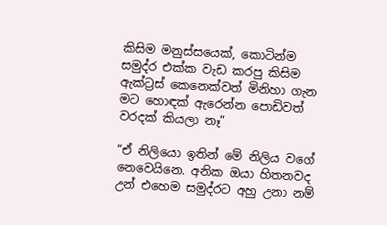කිසිම මනුස්සයෙක්, කොටින්ම සමුද්ර එක්ක වැඩ කරපු කිසිම ඇක්ට්‍රස් කෙනෙක්වත් මිනිහා ගැන මට හොඳක් ඇරෙන්න පොඩිවත් වරදක් කියලා නෑ”

“ඒ නිලියො ඉතින් මේ නිලිය වගේ නෙවෙයිනෙ. අනික ඔයා හිතනවද උන් එහෙම සමුද්රට අහු උනා නම්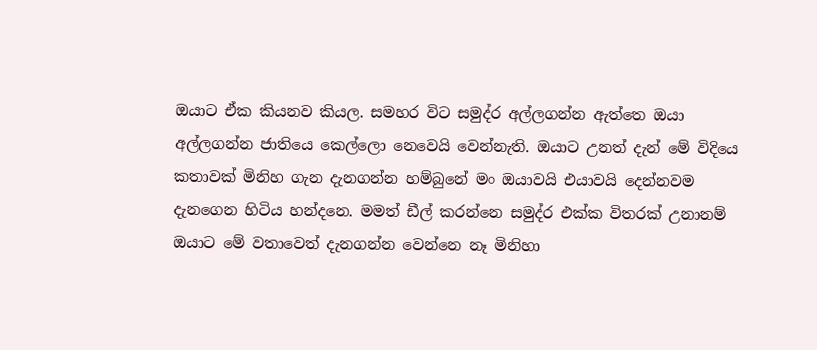ඔයාට ඒක කියනව කියල. සමහර විට සමුද්ර අල්ලගන්න ඇත්තෙ ඔයා අල්ලගන්න ජාතියෙ කෙල්ලො නෙවෙයි වෙන්නැති. ඔයාට උනත් දැන් මේ විදියෙ කතාවක් මිනිහ ගැන දැනගන්න හම්බුනේ මං ඔයාවයි එයාවයි දෙන්නවම දැනගෙන හිටිය හන්දනෙ. මමත් ඩීල් කරන්නෙ සමුද්ර එක්ක විතරක් උනානම් ඔයාට මේ වතාවෙත් දැනගන්න වෙන්නෙ නෑ මිනිහා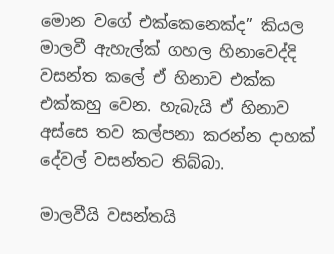මොන වගේ එක්කෙනෙක්ද” කියල මාලවී ඇහැල්ක් ගහල හිනාවෙද්දි වසන්ත කලේ ඒ හිනාව එක්ක එක්කහු වෙන. හැබැයි ඒ හිනාව අස්සෙ තව කල්පනා කරන්න දාහක් දේවල් වසන්තට තිබ්බා.

මාලවීයි වසන්තයි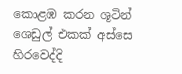කොළඹ කරන ශූටින් ශෙඩුල් එකක් අස්සෙ හිරවෙද්දි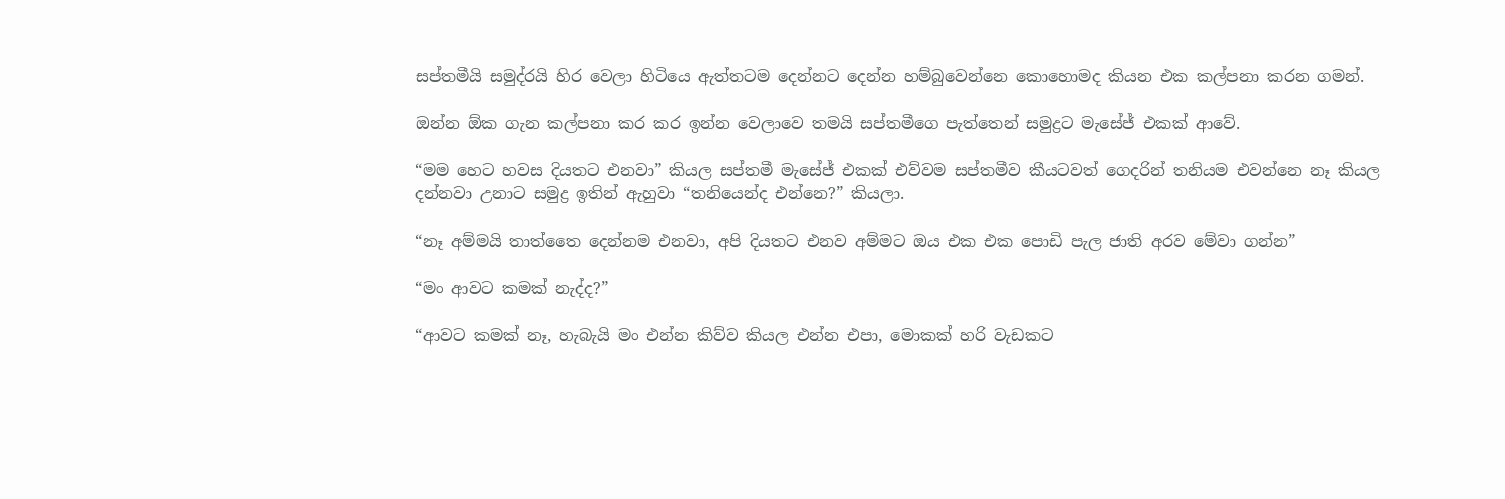සප්තමීයි සමුද්රයි හිර වෙලා හිටියෙ ඇත්තටම දෙන්නට දෙන්න හම්බුවෙන්නෙ කොහොමද කියන එක කල්පනා කරන ගමන්.

ඔන්න ඕක ගැන කල්පනා කර කර ඉන්න වෙලාවෙ තමයි සප්තමීගෙ පැත්තෙන් සමුද්‍රට මැසේජ් එකක් ආවේ.

“මම හෙට හවස දියතට එනවා” කියල සප්තමී මැසේජ් එකක් එව්වම සප්තමීව කීයටවත් ගෙදරින් තනියම එවන්නෙ නෑ කියල දන්නවා උනාට සමුද්‍ර ඉතින් ඇහුවා “තනියෙන්ද එන්නෙ?” කියලා.

“නෑ අම්මයි තාත්තෛ දෙන්නම එනවා, අපි දියතට එනව අම්මට ඔය එක එක පොඩි පැල ජාති අරව මේවා ගන්න”

“මං ආවට කමක් නැද්ද?”

“ආවට කමක් නෑ, හැබැයි මං එන්න කිව්ව කියල එන්න එපා, මොකක් හරි වැඩකට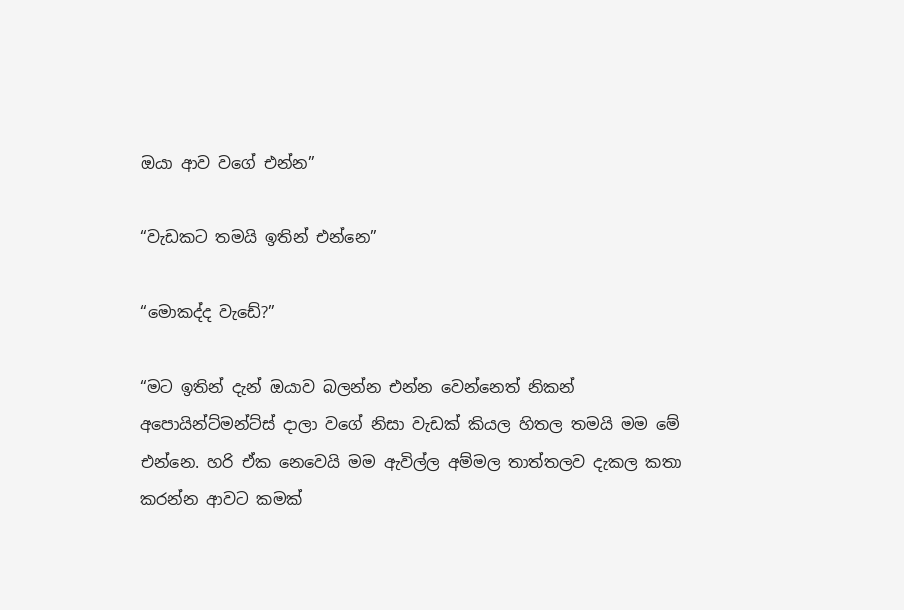ඔයා ආව වගේ එන්න”

“වැඩකට තමයි ඉතින් එන්නෙ”

“මොකද්ද වැඩේ?”

“මට ඉතින් දැන් ඔයාව බලන්න එන්න වෙන්නෙත් නිකන් අපොයින්ට්මන්ට්ස් දාලා වගේ නිසා වැඩක් කියල හිතල තමයි මම මේ එන්නෙ. හරි ඒක නෙවෙයි මම ඇවිල්ල අම්මල තාත්තලව දැකල කතා කරන්න ආවට කමක්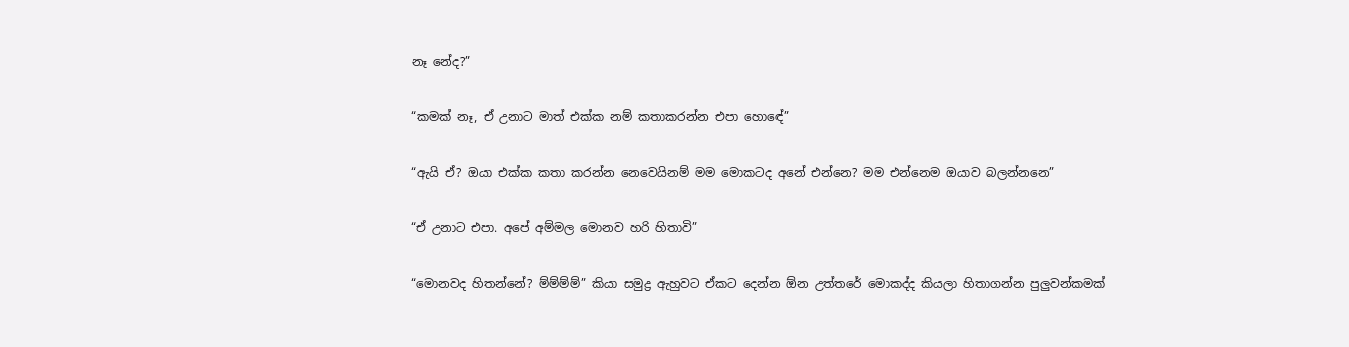නෑ නේද?”

“කමක් නෑ, ඒ උනාට මාත් එක්ක නම් කතාකරන්න එපා හොඳේ”

“ඇයි ඒ? ඔයා එක්ක කතා කරන්න නෙවෙයිනම් මම මොකටද අනේ එන්නෙ? මම එන්නෙම ඔයාව බලන්නනෙ”

“ඒ උනාට එපා. අපේ අම්මල මොනව හරි හිතාවි”

“මොනවද හිතන්නේ? ම්ම්ම්ම්” කියා සමුද්‍ර ඇහුවට ඒකට දෙන්න ඕන උත්තරේ මොකද්ද කියලා හිතාගන්න පුලුවන්කමක්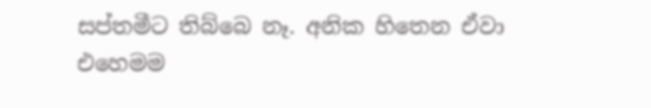සප්තමීට තිබ්බෙ නෑ. අනික හිතෙන ඒවා එහෙමම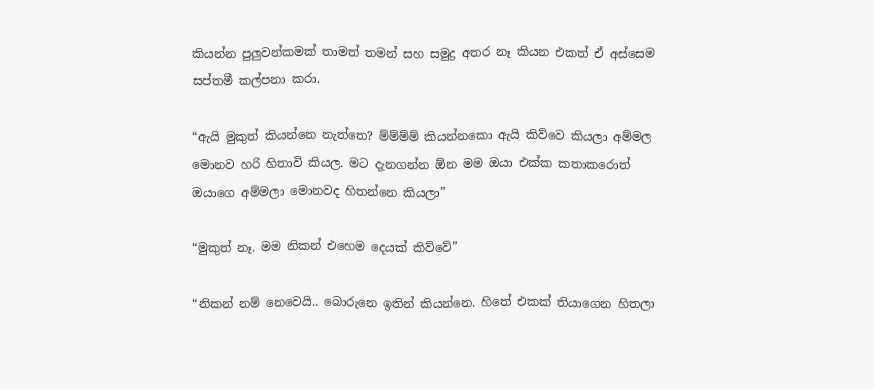කියන්න පුලුවන්කමක් තාමත් තමන් සහ සමුද්‍ර අතර නෑ කියන එකත් ඒ අස්සෙම සප්තමී කල්පනා කරා.

“ඇයි මුකුත් කියන්නෙ නැත්තෙ? ම්ම්ම්ම් කියන්නකො ඇයි කිව්වෙ කියලා අම්මල මොනව හරි හිතාවි කියල. මට දැනගන්න ඕන මම ඔයා එක්ක කතාකරොත් ඔයාගෙ අම්මලා මොනවද හිතන්නෙ කියලා”

“මුකුත් නෑ. මම නිකන් එහෙම දෙයක් කිව්වේ”

“නිකන් නම් නෙවෙයි.. බොරුනෙ ඉතින් කියන්නෙ. හිතේ එකක් තියාගෙන හිතලා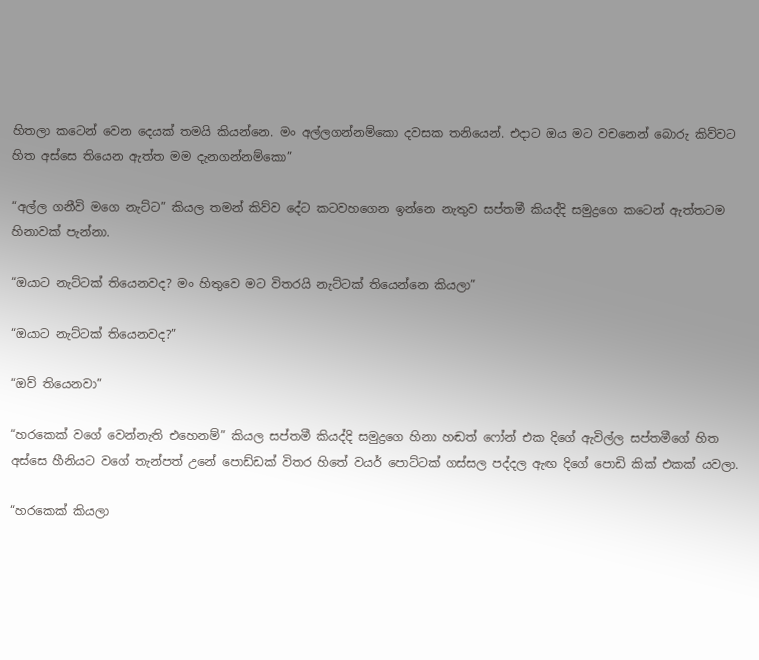හිතලා කටෙන් වෙන දෙයක් තමයි කියන්නෙ. මං අල්ලගන්නම්කො දවසක තනියෙන්. එදාට ඔය මට වචනෙන් බොරු කිව්වට හිත අස්සෙ තියෙන ඇත්ත මම දැනගන්නම්කො”

“අල්ල ගනීවි මගෙ නැට්ට” කියල තමන් කිව්ව දේට කටවහගෙන ඉන්නෙ නැතුව සප්තමී කියද්දි සමුද්‍රගෙ කටෙන් ඇත්තටම හිනාවක් පැන්නා.

“ඔයාට නැට්ටක් තියෙනවද? මං හිතුවෙ මට විතරයි නැට්ටක් තියෙන්නෙ කියලා”

“ඔයාට නැට්ටක් තියෙනවද?”

“ඔව් තියෙනවා”

“හරකෙක් වගේ වෙන්නැති එහෙනම්” කියල සප්තමී කියද්දි සමුද්‍රගෙ හිනා හඬත් ෆෝන් එක දිගේ ඇවිල්ල සප්තමීගේ හිත අස්සෙ හීනියට වගේ තැන්පත් උනේ පොඩ්ඩක් විතර හිතේ වයර් පොට්ටක් ගස්සල පද්දල ඇඟ දිගේ පොඩි කික් එකක් යවලා.

“හරකෙක් කියලා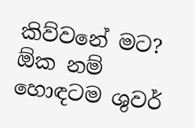කිව්වනේ මට? ඕක නම් හොඳටම ශුවර්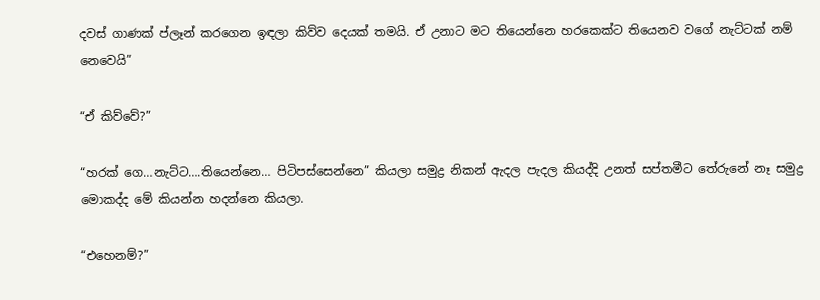දවස් ගාණක් ප්ලෑන් කරගෙන ඉඳලා කිව්ව දෙයක් තමයි. ඒ උනාට මට තියෙන්නෙ හරකෙක්ට තියෙනව වගේ නැට්ටක් නම් නෙවෙයි”

“ඒ කිව්වේ?”

“හරක් ගෙ…නැට්ට….තියෙන්නෙ… පිටිපස්සෙන්නෙ” කියලා සමුද්‍ර නිකන් ඇදල පැදල කියද්දි උනත් සප්තමීට තේරුනේ නෑ සමුද්‍ර මොකද්ද මේ කියන්න හදන්නෙ කියලා.

“එහෙනම්?”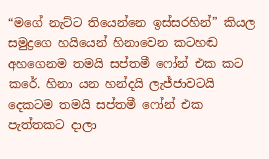“මගේ නැට්ට තියෙන්නෙ ඉස්සරහින්” කියල සමුද්‍රගෙ හයියෙන් හිනාවෙන කටහඬ අහගෙනම තමයි සප්තමී ෆෝන් එක කට කරේ. හිනා යන හන්දයි ලැජ්ජාවටයි දෙකටම තමයි සප්තමී ෆෝන් එක පැත්තකට දාලා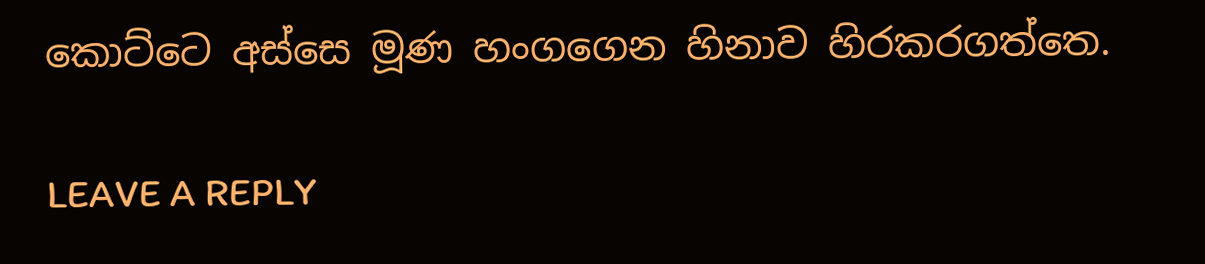කොට්ටෙ අස්සෙ මූණ හංගගෙන හිනාව හිරකරගත්තෙ.

LEAVE A REPLY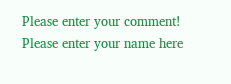Please enter your comment!
Please enter your name here